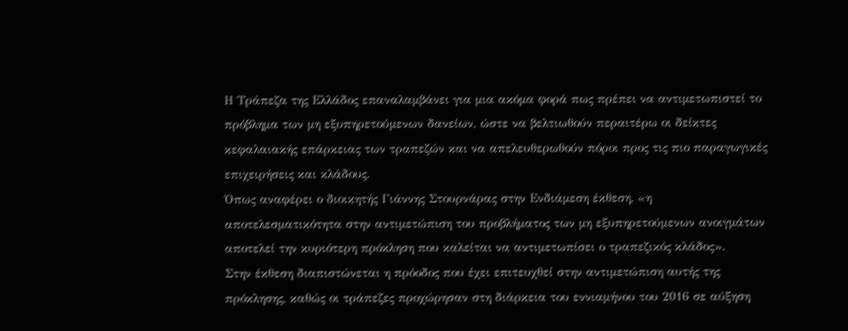Η Τράπεζα της Ελλάδος επαναλαμβάνει για μια ακόμα φορά πως πρέπει να αντιμετωπιστεί το πρόβλημα των μη εξυπηρετούμενων δανείων, ώστε να βελτιωθούν περαιτέρω οι δείκτες κεφαλαιακής επάρκειας των τραπεζών και να απελευθερωθούν πόροι προς τις πιο παραγωγικές επιχειρήσεις και κλάδους.
Όπως αναφέρει ο διοικητής Γιάννης Στουρνάρας στην Ενδιάμεση έκθεση, «η αποτελεσματικότητα στην αντιμετώπιση του προβλήματος των μη εξυπηρετούμενων ανοιγμάτων αποτελεί την κυριότερη πρόκληση που καλείται να αντιμετωπίσει ο τραπεζικός κλάδος».
Στην έκθεση διαπιστώνεται η πρόοδος που έχει επιτευχθεί στην αντιμετώπιση αυτής της πρόκλησης, καθώς οι τράπεζες προχώρησαν στη διάρκεια του εννιαμήνου του 2016 σε αύξηση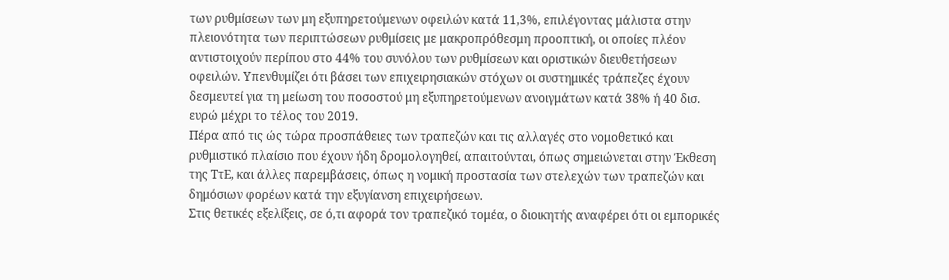των ρυθμίσεων των μη εξυπηρετούμενων οφειλών κατά 11,3%, επιλέγοντας μάλιστα στην πλειονότητα των περιπτώσεων ρυθμίσεις με μακροπρόθεσμη προοπτική, οι οποίες πλέον αντιστοιχούν περίπου στο 44% του συνόλου των ρυθμίσεων και οριστικών διευθετήσεων οφειλών. Υπενθυμίζει ότι βάσει των επιχειρησιακών στόχων οι συστημικές τράπεζες έχουν δεσμευτεί για τη μείωση του ποσοστού μη εξυπηρετούμενων ανοιγμάτων κατά 38% ή 40 δισ. ευρώ μέχρι το τέλος του 2019.
Πέρα από τις ώς τώρα προσπάθειες των τραπεζών και τις αλλαγές στο νομοθετικό και ρυθμιστικό πλαίσιο που έχουν ήδη δρομολογηθεί, απαιτούνται, όπως σημειώνεται στην Έκθεση της ΤτΕ, και άλλες παρεμβάσεις, όπως η νομική προστασία των στελεχών των τραπεζών και δημόσιων φορέων κατά την εξυγίανση επιχειρήσεων.
Στις θετικές εξελίξεις, σε ό,τι αφορά τον τραπεζικό τομέα, ο διοικητής αναφέρει ότι οι εμπορικές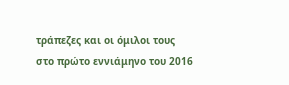τράπεζες και οι όμιλοι τους στο πρώτο εννιάμηνο του 2016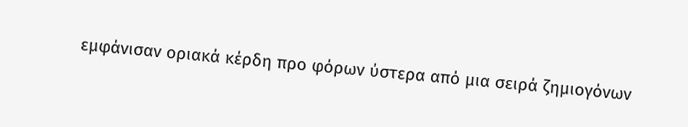εμφάνισαν οριακά κέρδη προ φόρων ύστερα από μια σειρά ζημιογόνων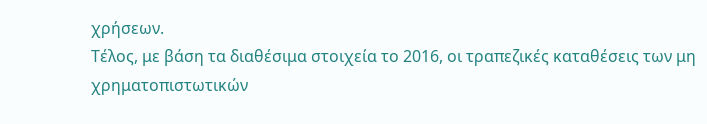χρήσεων.
Τέλος, με βάση τα διαθέσιμα στοιχεία το 2016, οι τραπεζικές καταθέσεις των μη χρηματοπιστωτικών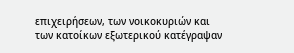επιχειρήσεων, των νοικοκυριών και των κατοίκων εξωτερικού κατέγραψαν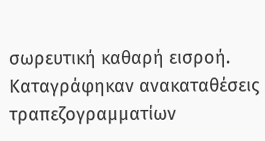σωρευτική καθαρή εισροή. Καταγράφηκαν ανακαταθέσεις τραπεζογραμματίων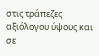στις τράπεζες αξιόλογου ύψους και σε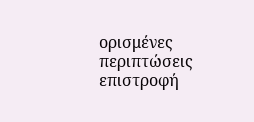ορισμένες περιπτώσεις επιστροφή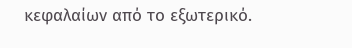κεφαλαίων από το εξωτερικό.